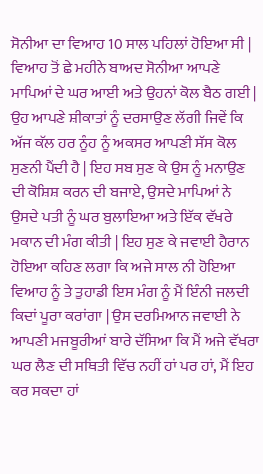ਸੋਨੀਆ ਦਾ ਵਿਆਹ 10 ਸਾਲ ਪਹਿਲਾਂ ਹੋਇਆ ਸੀ | ਵਿਆਹ ਤੋਂ ਛੇ ਮਹੀਨੇ ਬਾਅਦ ਸੋਨੀਆ ਆਪਣੇ ਮਾਪਿਆਂ ਦੇ ਘਰ ਆਈ ਅਤੇ ਉਹਨਾਂ ਕੋਲ ਬੈਠ ਗਈ | ਉਹ ਆਪਣੇ ਸ਼ੀਕਾਤਾਂ ਨੂੰ ਦਰਸਾਉਣ ਲੱਗੀ ਜਿਵੇਂ ਕਿ ਅੱਜ ਕੱਲ ਹਰ ਨੂੰਹ ਨੂੰ ਅਕਸਰ ਆਪਣੀ ਸੱਸ ਕੋਲ ਸੁਣਨੀ ਪੈਂਦੀ ਹੈ | ਇਹ ਸਬ ਸੁਣ ਕੇ ਉਸ ਨੂੰ ਮਨਾਉਣ ਦੀ ਕੋਸ਼ਿਸ਼ ਕਰਨ ਦੀ ਬਜਾਏ, ਉਸਦੇ ਮਾਪਿਆਂ ਨੇ ਉਸਦੇ ਪਤੀ ਨੂੰ ਘਰ ਬੁਲਾਇਆ ਅਤੇ ਇੱਕ ਵੱਖਰੇ ਮਕਾਨ ਦੀ ਮੰਗ ਕੀਤੀ | ਇਹ ਸੁਣ ਕੇ ਜਵਾਈ ਹੈਰਾਨ ਹੋਇਆ ਕਹਿਣ ਲਗਾ ਕਿ ਅਜੇ ਸਾਲ ਨੀ ਹੋਇਆ ਵਿਆਹ ਨੂੰ ਤੇ ਤੁਹਾਡੀ ਇਸ ਮੰਗ ਨੂੰ ਮੈਂ ਇੰਨੀ ਜਲਦੀ ਕਿਦਾਂ ਪੂਰਾ ਕਰਾਂਗਾ | ਉਸ ਦਰਮਿਆਨ ਜਵਾਈ ਨੇ ਆਪਣੀ ਮਜਬੂਰੀਆਂ ਬਾਰੇ ਦੱਸਿਆ ਕਿ ਮੈਂ ਅਜੇ ਵੱਖਰਾ ਘਰ ਲੈਣ ਦੀ ਸਥਿਤੀ ਵਿੱਚ ਨਹੀਂ ਹਾਂ ਪਰ ਹਾਂ, ਮੈਂ ਇਹ ਕਰ ਸਕਦਾ ਹਾਂ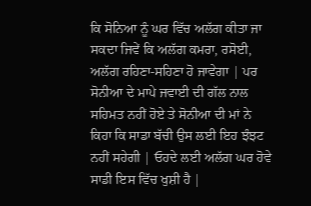ਕਿ ਸੋਨਿਆ ਨੂੰ ਘਰ ਵਿੱਚ ਅਲੱਗ ਕੀਤਾ ਜਾ ਸਕਦਾ ਜਿਵੇਂ ਕਿ ਅਲੱਗ ਕਮਰਾ, ਰਸੋਈ, ਅਲੱਗ ਰਹਿਣਾ-ਸਹਿਣਾ ਹੋ ਜਾਵੇਗਾ | ਪਰ ਸੋਨੀਆ ਦੇ ਮਾਪੇ ਜਵਾਈ ਦੀ ਗੱਲ ਨਾਲ ਸਹਿਮਤ ਨਹੀਂ ਹੋਏ ਤੇ ਸੋਨੀਆ ਦੀ ਮਾਂ ਨੇ ਕਿਹਾ ਕਿ ਸਾਡਾ ਬੱਚੀ ਉਸ ਲਈ ਇਹ ਝੰਝਟ ਨਹੀਂ ਸਹੇਗੀ | ਓਹਦੇ ਲਈ ਅਲੱਗ ਘਰ ਹੋਵੇ ਸਾਡੀ ਇਸ ਵਿੱਚ ਖੁਸ਼ੀ ਹੈ |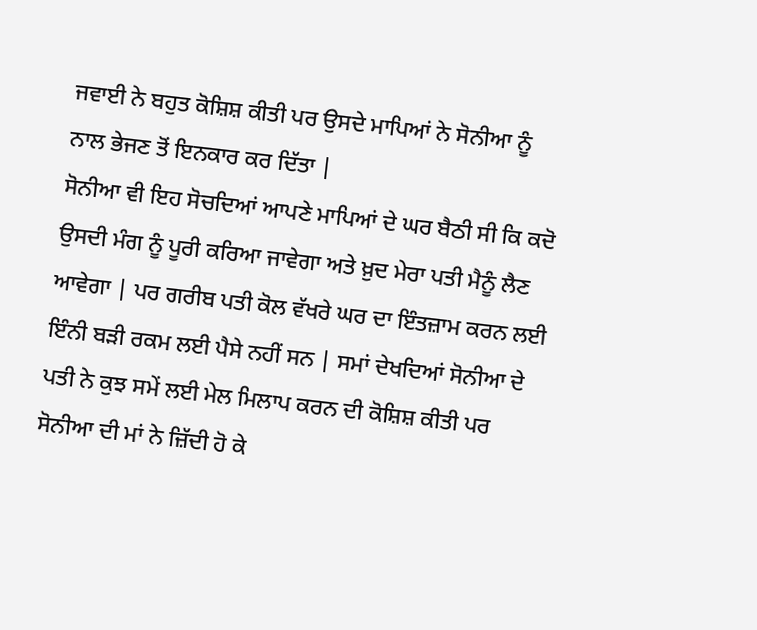ਜਵਾਈ ਨੇ ਬਹੁਤ ਕੋਸ਼ਿਸ਼ ਕੀਤੀ ਪਰ ਉਸਦੇ ਮਾਪਿਆਂ ਨੇ ਸੋਨੀਆ ਨੂੰ ਨਾਲ ਭੇਜਣ ਤੋਂ ਇਨਕਾਰ ਕਰ ਦਿੱਤਾ |
ਸੋਨੀਆ ਵੀ ਇਹ ਸੋਚਦਿਆਂ ਆਪਣੇ ਮਾਪਿਆਂ ਦੇ ਘਰ ਬੈਠੀ ਸੀ ਕਿ ਕਦੋ ਉਸਦੀ ਮੰਗ ਨੂੰ ਪੂਰੀ ਕਰਿਆ ਜਾਵੇਗਾ ਅਤੇ ਖ਼ੁਦ ਮੇਰਾ ਪਤੀ ਮੈਨੂੰ ਲੈਣ ਆਵੇਗਾ | ਪਰ ਗਰੀਬ ਪਤੀ ਕੋਲ ਵੱਖਰੇ ਘਰ ਦਾ ਇੰਤਜ਼ਾਮ ਕਰਨ ਲਈ ਇੰਨੀ ਬੜੀ ਰਕਮ ਲਈ ਪੈਸੇ ਨਹੀਂ ਸਨ | ਸਮਾਂ ਦੇਖਦਿਆਂ ਸੋਨੀਆ ਦੇ ਪਤੀ ਨੇ ਕੁਝ ਸਮੇਂ ਲਈ ਮੇਲ ਮਿਲਾਪ ਕਰਨ ਦੀ ਕੋਸ਼ਿਸ਼ ਕੀਤੀ ਪਰ ਸੋਨੀਆ ਦੀ ਮਾਂ ਨੇ ਜ਼ਿੱਦੀ ਹੋ ਕੇ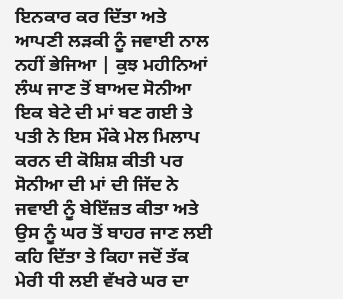ਇਨਕਾਰ ਕਰ ਦਿੱਤਾ ਅਤੇ ਆਪਣੀ ਲੜਕੀ ਨੂੰ ਜਵਾਈ ਨਾਲ ਨਹੀਂ ਭੇਜਿਆ | ਕੁਝ ਮਹੀਨਿਆਂ ਲੰਘ ਜਾਣ ਤੋਂ ਬਾਅਦ ਸੋਨੀਆ ਇਕ ਬੇਟੇ ਦੀ ਮਾਂ ਬਣ ਗਈ ਤੇ ਪਤੀ ਨੇ ਇਸ ਮੌਕੇ ਮੇਲ ਮਿਲਾਪ ਕਰਨ ਦੀ ਕੋਸ਼ਿਸ਼ ਕੀਤੀ ਪਰ ਸੋਨੀਆ ਦੀ ਮਾਂ ਦੀ ਜਿੱਦ ਨੇ ਜਵਾਈ ਨੂੰ ਬੇਇੱਜ਼ਤ ਕੀਤਾ ਅਤੇ ਉਸ ਨੂੰ ਘਰ ਤੋਂ ਬਾਹਰ ਜਾਣ ਲਈ ਕਹਿ ਦਿੱਤਾ ਤੇ ਕਿਹਾ ਜਦੋਂ ਤੱਕ ਮੇਰੀ ਧੀ ਲਈ ਵੱਖਰੇ ਘਰ ਦਾ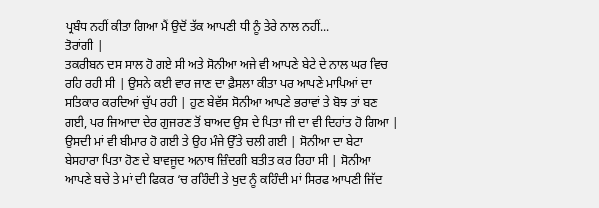ਪ੍ਰਬੰਧ ਨਹੀਂ ਕੀਤਾ ਗਿਆ ਮੈਂ ਉਦੋਂ ਤੱਕ ਆਪਣੀ ਧੀ ਨੂੰ ਤੇਰੇ ਨਾਲ ਨਹੀਂ...
ਤੋਰਾਂਗੀ |
ਤਕਰੀਬਨ ਦਸ ਸਾਲ ਹੋ ਗਏ ਸੀ ਅਤੇ ਸੋਨੀਆ ਅਜੇ ਵੀ ਆਪਣੇ ਬੇਟੇ ਦੇ ਨਾਲ ਘਰ ਵਿਚ ਰਹਿ ਰਹੀ ਸੀ | ਉਸਨੇ ਕਈ ਵਾਰ ਜਾਣ ਦਾ ਫ਼ੈਸਲਾ ਕੀਤਾ ਪਰ ਆਪਣੇ ਮਾਪਿਆਂ ਦਾ ਸਤਿਕਾਰ ਕਰਦਿਆਂ ਚੁੱਪ ਰਹੀ | ਹੁਣ ਬੇਵੱਸ ਸੋਨੀਆ ਆਪਣੇ ਭਰਾਵਾਂ ਤੇ ਬੋਝ ਤਾਂ ਬਣ ਗਈ, ਪਰ ਜਿਆਦਾ ਦੇਰ ਗੁਜਰਣ ਤੋਂ ਬਾਅਦ ਉਸ ਦੇ ਪਿਤਾ ਜੀ ਦਾ ਵੀ ਦਿਹਾਂਤ ਹੋ ਗਿਆ | ਉਸਦੀ ਮਾਂ ਵੀ ਬੀਮਾਰ ਹੋ ਗਈ ਤੇ ਉਹ ਮੰਜੇ ਉੱਤੇ ਚਲੀ ਗਈ | ਸੋਨੀਆ ਦਾ ਬੇਟਾ ਬੇਸਹਾਰਾ ਪਿਤਾ ਹੋਣ ਦੇ ਬਾਵਜੂਦ ਅਨਾਥ ਜ਼ਿੰਦਗੀ ਬਤੀਤ ਕਰ ਰਿਹਾ ਸੀ | ਸੋਨੀਆ ਆਪਣੇ ਬਚੇ ਤੇ ਮਾਂ ਦੀ ਫਿਕਰ ‘ਚ ਰਹਿੰਦੀ ਤੇ ਖੁਦ ਨੂੰ ਕਹਿੰਦੀ ਮਾਂ ਸਿਰਫ ਆਪਣੀ ਜਿੱਦ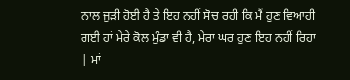ਨਾਲ ਜੁੜੀ ਹੋਈ ਹੈ ਤੇ ਇਹ ਨਹੀਂ ਸੋਚ ਰਹੀ ਕਿ ਮੈਂ ਹੁਣ ਵਿਆਹੀ ਗਈ ਹਾਂ ਮੇਰੇ ਕੋਲ ਮੁੰਡਾ ਵੀ ਹੈ, ਮੇਰਾ ਘਰ ਹੁਣ ਇਹ ਨਹੀਂ ਰਿਹਾ | ਮਾਂ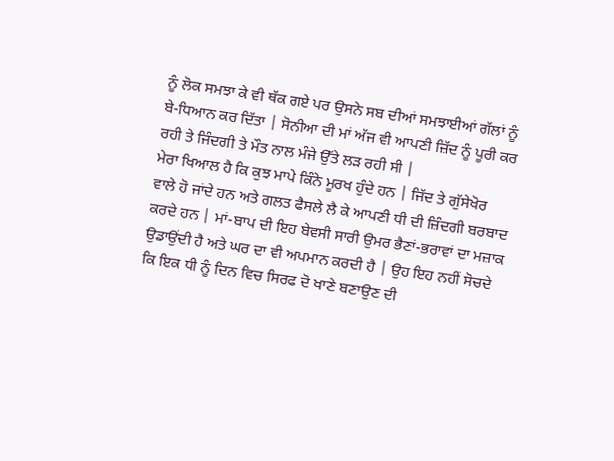ਨੂੰ ਲੋਕ ਸਮਝਾ ਕੇ ਵੀ ਥੱਕ ਗਏ ਪਰ ਉਸਨੇ ਸਬ ਦੀਆਂ ਸਮਝਾਈਆਂ ਗੱਲਾਂ ਨੂੰ ਬੇ-ਧਿਆਨ ਕਰ ਦਿੱਤਾ | ਸੋਨੀਆ ਦੀ ਮਾਂ ਅੱਜ ਵੀ ਆਪਣੀ ਜ਼ਿੱਦ ਨੂੰ ਪੂਰੀ ਕਰ ਰਹੀ ਤੇ ਜਿੰਦਗੀ ਤੇ ਮੌਤ ਨਾਲ ਮੰਜੇ ਉੱਤੇ ਲੜ ਰਹੀ ਸੀ |
ਮੇਰਾ ਖਿਆਲ ਹੈ ਕਿ ਕੁਝ ਮਾਪੇ ਕਿੰਨੇ ਮੂਰਖ ਹੁੰਦੇ ਹਨ | ਜਿੱਦ ਤੇ ਗੁੱਸੇਖੋਰ ਵਾਲੇ ਹੋ ਜਾਂਦੇ ਹਨ ਅਤੇ ਗਲਤ ਫੈਸਲੇ ਲੈ ਕੇ ਆਪਣੀ ਧੀ ਦੀ ਜ਼ਿੰਦਗੀ ਬਰਬਾਦ ਕਰਦੇ ਹਨ | ਮਾਂ-ਬਾਪ ਦੀ ਇਹ ਬੇਵਸੀ ਸਾਰੀ ਉਮਰ ਭੈਣਾਂ-ਭਰਾਵਾਂ ਦਾ ਮਜ਼ਾਕ ਉਡਾਉਂਦੀ ਹੈ ਅਤੇ ਘਰ ਦਾ ਵੀ ਅਪਮਾਨ ਕਰਦੀ ਹੈ | ਉਹ ਇਹ ਨਹੀਂ ਸੋਚਦੇ ਕਿ ਇਕ ਧੀ ਨੂੰ ਦਿਨ ਵਿਚ ਸਿਰਫ ਦੋ ਖਾਣੇ ਬਣਾਉਣ ਦੀ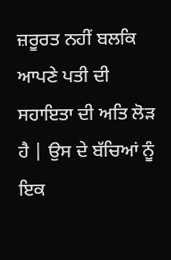ਜ਼ਰੂਰਤ ਨਹੀਂ ਬਲਕਿ ਆਪਣੇ ਪਤੀ ਦੀ ਸਹਾਇਤਾ ਦੀ ਅਤਿ ਲੋੜ ਹੈ | ਉਸ ਦੇ ਬੱਚਿਆਂ ਨੂੰ ਇਕ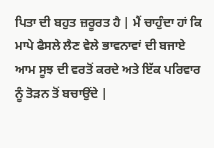ਪਿਤਾ ਦੀ ਬਹੁਤ ਜ਼ਰੂਰਤ ਹੈ | ਮੈਂ ਚਾਹੁੰਦਾ ਹਾਂ ਕਿ ਮਾਪੇ ਫੈਸਲੇ ਲੈਣ ਵੇਲੇ ਭਾਵਨਾਵਾਂ ਦੀ ਬਜਾਏ ਆਮ ਸੂਝ ਦੀ ਵਰਤੋਂ ਕਰਦੇ ਅਤੇ ਇੱਕ ਪਰਿਵਾਰ ਨੂੰ ਤੋੜਨ ਤੋਂ ਬਚਾਉਂਦੇ |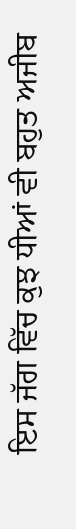ਇਸ ਜੱਗ ਵਿੱਚ ਕੁਝ ਧੀਆਂ ਵੀ ਬਹੁਤ ਅਜੀਬ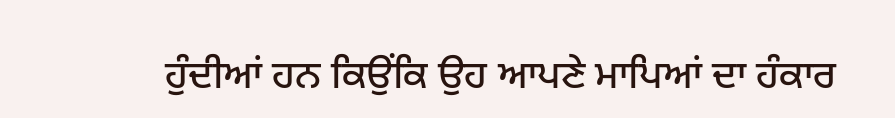ਹੁੰਦੀਆਂ ਹਨ ਕਿਉਂਕਿ ਉਹ ਆਪਣੇ ਮਾਪਿਆਂ ਦਾ ਹੰਕਾਰ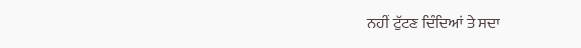ਨਹੀਂ ਟੁੱਟਣ ਦਿੰਦਿਆਂ ਤੇ ਸਦਾ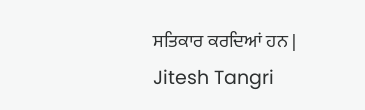ਸਤਿਕਾਰ ਕਰਦਿਆਂ ਹਨ |
Jitesh Tangri